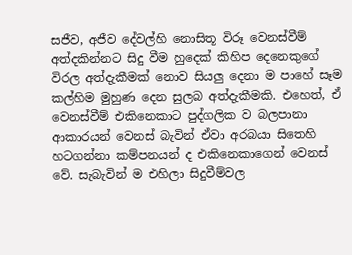සජීව, අජීව දේවල්හි නොසිතූ විරූ වෙනස්වීම් අත්දකින්නට සිදු වීම හුදෙක් කිහිප දෙනෙකුගේ විරල අත්දැකීමක් නොව සියලු දෙනා ම පාහේ සෑම කල්හිම මුහුණ දෙන සුලබ අත්දැකීමකි. එහෙත්, ඒ වෙනස්වීම් එකිනෙකාට පුද්ගලික ව බලපානා ආකාරයන් වෙනස් බැවින් ඒවා අරබයා සිතෙහි හටගන්නා කම්පනයන් ද එකිනෙකාගෙන් වෙනස් වේ. සැබැවින් ම එහිලා සිදුවීම්වල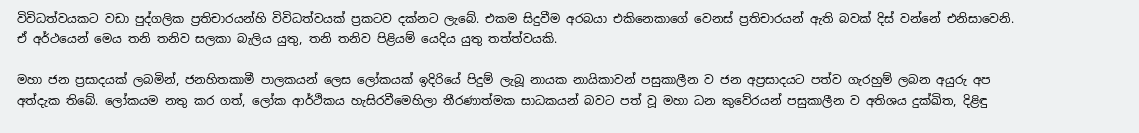විවිධත්වයකට වඩා පුද්ගලික ප්‍රතිචාරයන්හි විවිධත්වයක් ප්‍රකටව දක්නට ලැබේ. එකම සිදුවීම අරබයා එකිනෙකාගේ වෙනස් ප්‍රතිචාරයන් ඇති බවක් දිස් වන්නේ එනිසාවෙනි. ඒ අර්ථයෙන් මෙය තනි තනිව සලකා බැලිය යුතු, තනි තනිව පිළියම් යෙදිය යුතු තත්ත්වයකි.

මහා ජන ප්‍රසාදයක් ලබමින්, ජනහිතකාමී පාලකයන් ලෙස ලෝකයක් ඉදිරියේ පිදුම් ලැබූ නායක නායිකාවන් පසුකාලීන ව ජන අප්‍රසාදයට පත්ව ගැරහුම් ලබන අයුරු අප අත්දැක තිබේ. ලෝකයම නතු කර ගත්, ලෝක ආර්ථිකය හැසිරවීමෙහිලා තීරණාත්මක සාධකයන් බවට පත් වූ මහා ධන කුවේරයන් පසුකාලීන ව අතිශය දුක්ඛිත, දිළිඳු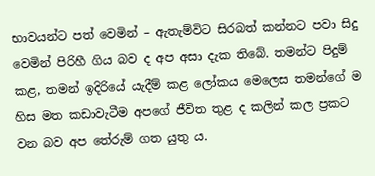භාවයන්ට පත් වෙමින් – ඇතැම්විට සිරබත් කන්නට පවා සිදු වෙමින් පිරිහී ගිය බව ද අප අසා දැක තිබේ. තමන්ට පිදුම් කළ, තමන් ඉදිරියේ යැදීම් කළ ලෝකය මෙලෙස තමන්ගේ ම හිස මත කඩාවැටීම අපගේ ජීවිත තුළ ද කලින් කල ප්‍රකට වන බව අප තේරුම් ගත යුතු ය.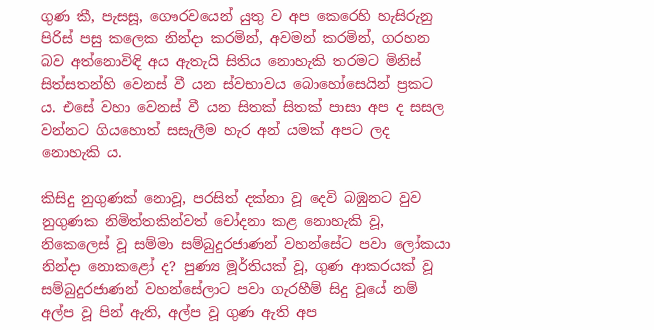ගුණ කී, පැසසූ, ගෞරවයෙන් යුතු ව අප කෙරෙහි හැසිරුනු පිරිස් පසු කලෙක නින්දා කරමින්, අවමන් කරමින්, ගරහන බව අත්නොවිඳි අය ඇතැයි සිතිය නොහැකි තරමට මිනිස් සිත්සතන්හි වෙනස් වී යන ස්වභාවය බොහෝසෙයින් ප්‍රකට ය. එසේ වහා වෙනස් වී යන සිතක් සිතක් පාසා අප ද සසල වන්නට ගියහොත් සසැලීම හැර අන් යමක් අපට ලද නොහැකි ය.

කිසිදු නුගුණක් නොවූ, පරසිත් දක්නා වූ දෙවි බඹුනට වුව නුගුණක නිමිත්තකින්වත් චෝදනා කළ නොහැකි වූ, නිකෙලෙස් වූ සම්මා සම්බුදුරජාණන් වහන්සේට පවා ලෝකයා නින්දා නොකළෝ ද? පුණ්‍ය මූර්තියක් වූ, ගුණ ආකරයක් වූ සම්බුදුරජාණන් වහන්සේලාට පවා ගැරහීම් සිදු වූයේ නම් අල්ප වූ පින් ඇති, අල්ප වූ ගුණ ඇති අප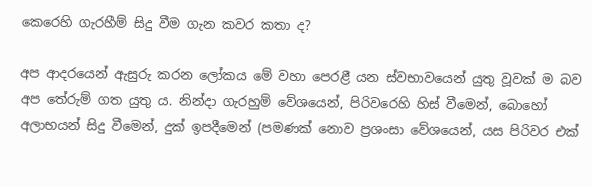කෙරෙහි ගැරහීම් සිදු වීම ගැන කවර කතා ද?

අප ආදරයෙන් ඇසුරු කරන ලෝකය මේ වහා පෙරළී යන ස්වභාවයෙන් යුතු වූවක් ම බව අප තේරුම් ගත යුතු ය. නින්දා ගැරහුම් වේශයෙන්, පිරිවරෙහි හිස් වීමෙන්, බොහෝ අලාභයන් සිදු වීමෙන්, දුක් ඉපදීමෙන් (පමණක් නොව ප්‍රශංසා වේශයෙන්, යස පිරිවර එක්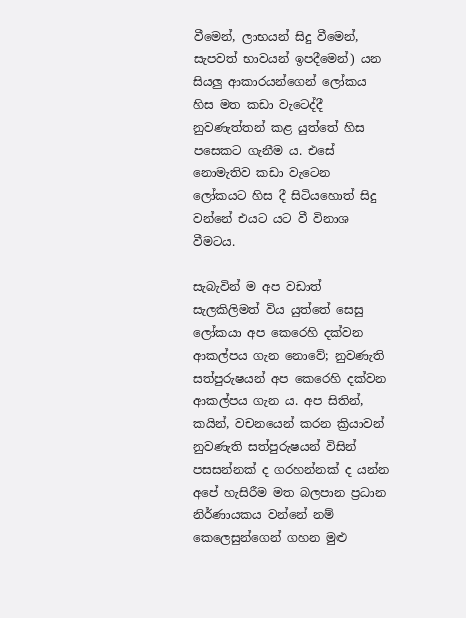වීමෙන්, ලාභයන් සිදු වීමෙන්, සැපවත් භාවයන් ඉපදීමෙන්) යන සියලු ආකාරයන්ගෙන් ලෝකය හිස මත කඩා වැටෙද්දී නුවණැත්තන් කළ යුත්තේ හිස පසෙකට ගැනීම ය. එසේ නොමැතිව කඩා වැටෙන ලෝකයට හිස දී සිටියහොත් සිදු වන්නේ එයට යට වී විනාශ වීමටය.

සැබැවින් ම අප වඩාත් සැලකිලිමත් විය යුත්තේ සෙසු ලෝකයා අප කෙරෙහි දක්වන ආකල්පය ගැන නොවේ; නුවණැති සත්පුරුෂයන් අප කෙරෙහි දක්වන ආකල්පය ගැන ය. අප සිතින්, කයින්, වචනයෙන් කරන ක්‍රියාවන් නුවණැති සත්පුරුෂයන් විසින් පසසන්නක් ද ගරහන්නක් ද යන්න අපේ හැසිරීම මත බලපාන ප්‍රධාන නිර්ණායකය වන්නේ නම් කෙලෙසුන්ගෙන් ගහන මුළු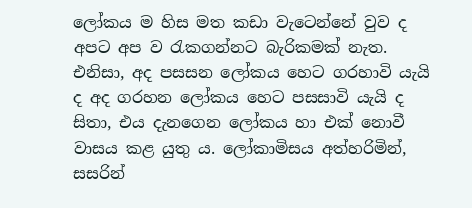ලෝකය ම හිස මත කඩා වැටෙන්නේ වුව ද අපට අප ව රැකගන්නට බැරිකමක් නැත. එනිසා, අද පසසන ලෝකය හෙට ගරහාවි යැයි ද අද ගරහන ලෝකය හෙට පසසාවි යැයි ද සිතා, එය දැනගෙන ලෝකය හා එක් නොවී වාසය කළ යුතු ය. ලෝකාමිසය අත්හරිමින්, සසරින්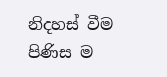නිදහස් වීම පිණිස ම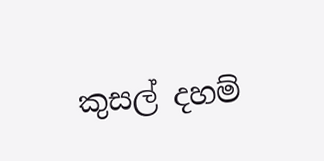කුසල් දහම්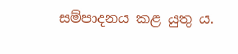සම්පාදනය කළ යුතු ය.